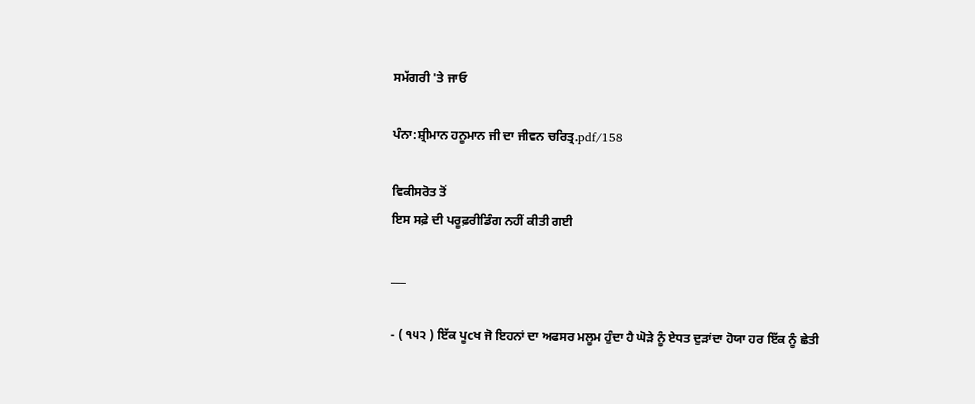ਸਮੱਗਰੀ 'ਤੇ ਜਾਓ

ਪੰਨਾ:ਸ਼੍ਰੀਮਾਨ ਹਨੂਮਾਨ ਜੀ ਦਾ ਜੀਵਨ ਚਰਿਤ੍ਰ.pdf/158

ਵਿਕੀਸਰੋਤ ਤੋਂ
ਇਸ ਸਫ਼ੇ ਦੀ ਪਰੂਫ਼ਰੀਡਿੰਗ ਨਹੀਂ ਕੀਤੀ ਗਈ

___

- ( ੧੫੨ ) ਇੱਕ ਪੂcਖ ਜੋ ਇਹਨਾਂ ਦਾ ਅਫਸਰ ਮਲੂਮ ਹੁੰਦਾ ਹੈ ਘੋੜੇ ਨੂੰ ਏਧਤ ਦੁੜਾਂਦਾ ਹੋਯਾ ਹਰ ਇੱਕ ਨੂੰ ਛੇਤੀ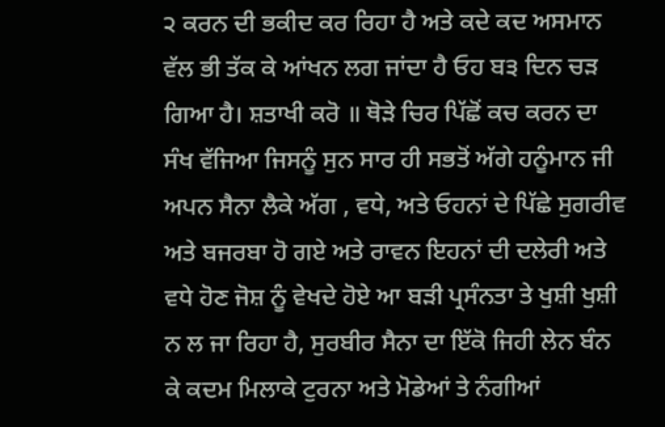੨ ਕਰਨ ਦੀ ਭਕੀਦ ਕਰ ਰਿਹਾ ਹੈ ਅਤੇ ਕਦੇ ਕਦ ਅਸਮਾਨ ਵੱਲ ਭੀ ਤੱਕ ਕੇ ਆਂਖਨ ਲਗ ਜਾਂਦਾ ਹੈ ਓਹ ਬ੩ ਦਿਨ ਚੜ ਗਿਆ ਹੈ। ਸ਼ਤਾਖੀ ਕਰੋ ॥ ਥੋੜੇ ਚਿਰ ਪਿੱਛੋਂ ਕਚ ਕਰਨ ਦਾ ਸੰਖ ਵੱਜਿਆ ਜਿਸਨੂੰ ਸੁਨ ਸਾਰ ਹੀ ਸਭਤੋਂ ਅੱਗੇ ਹਨੂੰਮਾਨ ਜੀ ਅਪਨ ਸੈਨਾ ਲੈਕੇ ਅੱਗ , ਵਧੇ, ਅਤੇ ਓਹਨਾਂ ਦੇ ਪਿੱਛੇ ਸੁਗਰੀਵ ਅਤੇ ਬਜਰਬਾ ਹੋ ਗਏ ਅਤੇ ਰਾਵਨ ਇਹਨਾਂ ਦੀ ਦਲੇਰੀ ਅਤੇ ਵਧੇ ਹੋਣ ਜੋਸ਼ ਨੂੰ ਵੇਖਦੇ ਹੋਏ ਆ ਬੜੀ ਪ੍ਰਸੰਨਤਾ ਤੇ ਖੁਸ਼ੀ ਖੁਸ਼ੀ ਨ ਲ ਜਾ ਰਿਹਾ ਹੈ, ਸੁਰਬੀਰ ਸੈਨਾ ਦਾ ਇੱਕੋ ਜਿਹੀ ਲੇਨ ਬੰਨ ਕੇ ਕਦਮ ਮਿਲਾਕੇ ਟੁਰਨਾ ਅਤੇ ਮੋਡੇਆਂ ਤੇ ਨੰਗੀਆਂ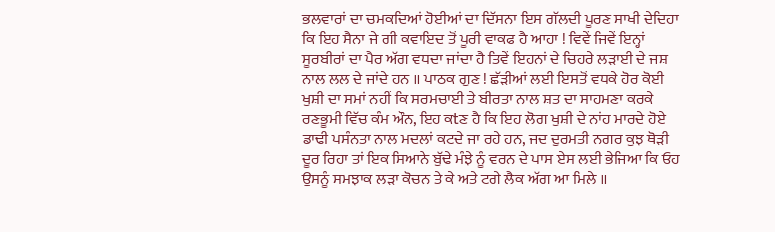ਭਲਵਾਰਾਂ ਦਾ ਚਮਕਦਿਆਂ ਹੋਈਆਂ ਦਾ ਦਿੱਸਨਾ ਇਸ ਗੱਲਦੀ ਪੂਰਣ ਸਾਖੀ ਦੇਦਿਹਾ ਕਿ ਇਹ ਸੈਨਾ ਜੇ ਗੀ ਕਵਾਇਦ ਤੋਂ ਪੂਰੀ ਵਾਕਫ ਹੈ ਆਹਾ ! ਵਿਵੇਂ ਜਿਵੇਂ ਇਨ੍ਹਾਂ ਸੂਰਬੀਰਾਂ ਦਾ ਪੈਰ ਅੱਗ ਵਧਦਾ ਜਾਂਦਾ ਹੈ ਤਿਵੇਂ ਇਹਨਾਂ ਦੇ ਚਿਹਰੇ ਲੜਾਈ ਦੇ ਜਸ਼ ਨਾਲ ਲਲ ਦੇ ਜਾਂਦੇ ਹਨ ॥ ਪਾਠਕ ਗੁਣ ! ਛੱੜੀਆਂ ਲਈ ਇਸਤੋਂ ਵਧਕੇ ਹੋਰ ਕੋਈ ਖੁਸ਼ੀ ਦਾ ਸਮਾਂ ਨਹੀਂ ਕਿ ਸਰਮਚਾਈ ਤੇ ਬੀਰਤਾ ਨਾਲ ਸ਼ਤ ਦਾ ਸਾਹਮਣਾ ਕਰਕੇ ਰਣਭੂਮੀ ਵਿੱਚ ਕੰਮ ਔਨ, ਇਹ ਕtਣ ਹੈ ਕਿ ਇਹ ਲੋਗ ਖੁਸ਼ੀ ਦੇ ਨਾਂਹ ਮਾਰਦੇ ਹੋਏ ਡਾਢੀ ਪਸੰਨਤਾ ਨਾਲ ਮਦਲਾਂ ਕਟਦੇ ਜਾ ਰਹੇ ਹਨ, ਜਦ ਦੁਰਮਤੀ ਨਗਰ ਕੁਝ ਥੋੜੀ ਦੂਰ ਰਿਹਾ ਤਾਂ ਇਕ ਸਿਆਨੇ ਬੁੱਢੇ ਮੰਝੇ ਨੂੰ ਵਰਨ ਦੇ ਪਾਸ ਏਸ ਲਈ ਭੇਜਿਆ ਕਿ ਓਹ ਉਸਨੂੰ ਸਮਝਾਕ ਲੜਾ ਕੋਚਨ ਤੇ ਕੇ ਅਤੇ ਟਗੇ ਲੈਕ ਅੱਗ ਆ ਮਿਲੇ ॥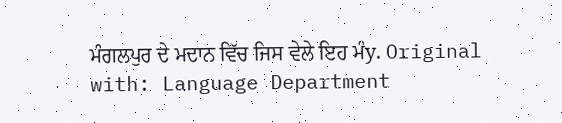ਮੰਗਲਪੁਰ ਦੇ ਮਦਾਨ ਵਿੱਚ ਜਿਸ ਵੇਲੇ ਇਹ ਮੰy. Original with: Language Department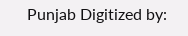Punjab Digitized by: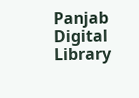Panjab Digital Library